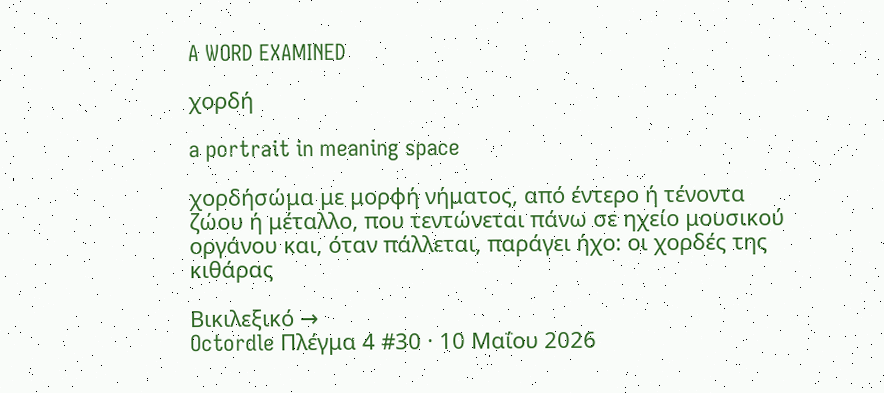A WORD EXAMINED

χορδή

a portrait in meaning space

χορδήσώμα με μορφή νήματος, από έντερο ή τένοντα ζώου ή μέταλλο, που τεντώνεται πάνω σε ηχείο μουσικού οργάνου και, όταν πάλλεται, παράγει ήχο: οι χορδές της κιθάρας

Βικιλεξικό →
Octordle Πλέγμα 4 #30 · 10 Μαΐου 2026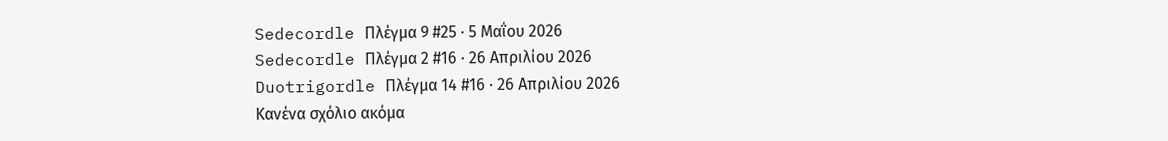Sedecordle Πλέγμα 9 #25 · 5 Μαΐου 2026
Sedecordle Πλέγμα 2 #16 · 26 Απριλίου 2026
Duotrigordle Πλέγμα 14 #16 · 26 Απριλίου 2026
Κανένα σχόλιο ακόμα